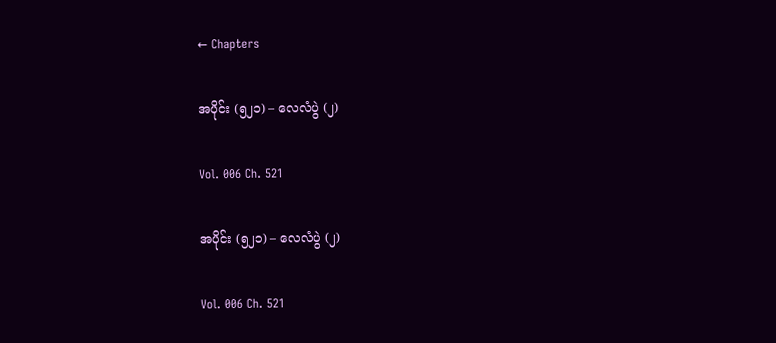← Chapters

အပိုင်း (၅၂၁) – လေလံပွဲ (၂)

Vol. 006 Ch. 521

အပိုင်း (၅၂၁) – လေလံပွဲ (၂)

Vol. 006 Ch. 521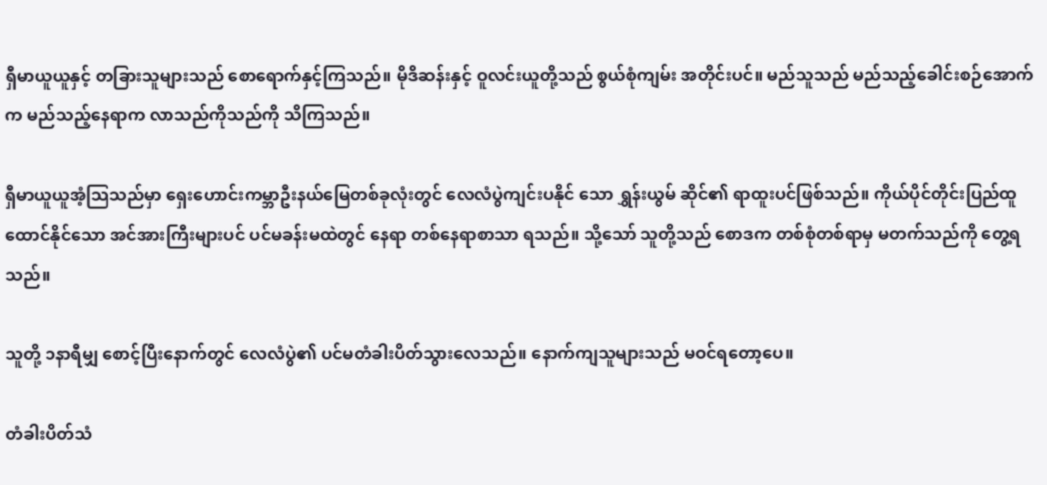ရှီမာယူယူနှင့် တခြားသူများသည် စောရောက်နှင့်ကြသည်။ မိုဒိဆန်းနှင့် ဝူလင်းယူတို့သည် စွယ်စုံကျမ်း အတိုင်းပင်။ မည်သူသည် မည်သည့်ခေါင်းစဉ်အောက်က မည်သည့်နေရာက လာသည်ကိုသည်ကို သိကြသည်။

ရှီမာယူယူအံ့သြသည်မှာ ရှေးဟောင်းကမ္ဘာဦးနယ်မြေတစ်ခုလုံးတွင် လေလံပွဲကျင်းပနိုင် သော ရွှန်းယွမ် ဆိုင်၏ ရာထူးပင်ဖြစ်သည်။ ကိုယ်ပိုင်တိုင်းပြည်ထူထောင်နိုင်သော အင်အားကြီးများပင် ပင်မခန်းမထဲတွင် နေရာ တစ်နေရာစာသာ ရသည်။ သို့သော် သူတို့သည် စောဒက တစ်စုံတစ်ရာမှ မတက်သည်ကို တွေ့ရသည်။

သူတို့ ၁နာရီမျှ စောင့်ပြီးနောက်တွင် လေလံပွဲ၏ ပင်မတံခါးပိတ်သွားလေသည်။ နောက်ကျသူများသည် မဝင်ရတော့ပေ။

တံခါးပိတ်သံ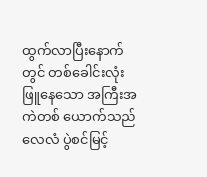ထွက်လာပြီးနောက်တွင် တစ်ခေါင်းလုံးဖြူနေသော အကြီးအကဲတစ် ယောက်သည် လေလံ ပွဲစင်မြင့်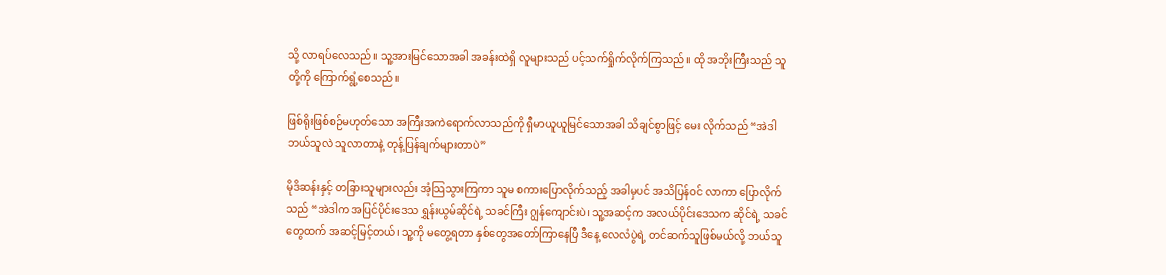သို့ လာရပ်လေသည်။ သူ့အားမြင်သောအခါ အခန်းထဲရှိ လူများသည် ပင့်သက်ရှိုက်လိုက်ကြသည်။ ထို အဘိုးကြီးသည် သူတို့ကို ကြောက်ရွံ့စေသည်။

ဖြစ်ရိုးဖြစ်စဉ်မဟုတ်သော အကြီးအကဲရောက်လာသည်ကို ရှီမာယူယူမြင်သောအခါ သိချင်စွာဖြင့် မေး လိုက်သည် “အဲဒါ ဘယ်သူလဲ သူလာတာနဲ့ တုန့်ပြန်ချက်များတာပဲ”

မိုဒိဆန်းနှင့် တခြားသူများလည်း အံ့သြသွားကြကာ သူမ စကားပြောလိုက်သည့် အခါမှပင် အသိပြန်ဝင် လာကာ ပြောလိုက်သည် “အဲဒါက အပြင်ပိုင်းဒေသ ရွှန်းယွမ်ဆိုင်ရဲ့ သခင်ကြီး ဂျွန်ကျောင်းပဲ၊ သူ့အဆင့်က အလယ်ပိုင်းဒေသက ဆိုင်ရဲ့ သခင်တွေထက် အဆင့်မြင့်တယ်၊ သူ့ကို မတွေ့ရတာ နှစ်တွေအတော်ကြာနေပြီ ဒီနေ့ လေလံပွဲရဲ့ တင်ဆက်သူဖြစ်မယ်လို့ ဘယ်သူ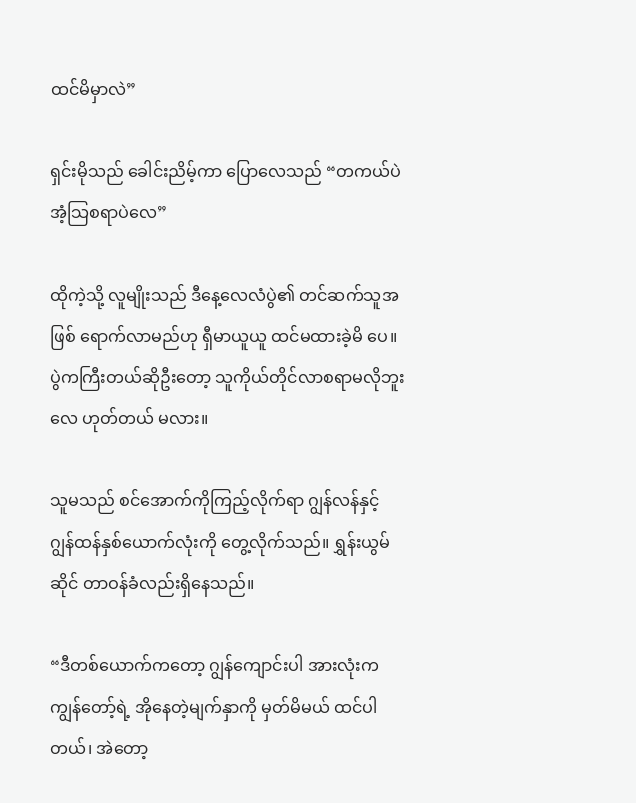ထင်မိမှာလဲ”

ရှင်းမိုသည် ခေါင်းညိမ့်ကာ ပြောလေသည် “တကယ်ပဲ အံ့သြစရာပဲလေ”

ထိုကဲ့သို့ လူမျိုးသည် ဒီနေ့လေလံပွဲ၏ တင်ဆက်သူအဖြစ် ရောက်လာမည်ဟု ရှီမာယူယူ ထင်မထားခဲ့မိ ပေ။ ပွဲကကြီးတယ်ဆိုဦးတော့ သူကိုယ်တိုင်လာစရာမလိုဘူးလေ ဟုတ်တယ် မလား။

သူမသည် စင်အောက်ကိုကြည့်လိုက်ရာ ဂျွန်လန်နှင့် ဂျွန်ထန်နှစ်ယောက်လုံးကို တွေ့လိုက်သည်။ ရွှန်းယွမ်ဆိုင် တာဝန်ခံလည်းရှိနေသည်။

“ဒီတစ်ယောက်ကတော့ ဂျွန်ကျောင်းပါ အားလုံးက ကျွန်တော့်ရဲ့ အိုနေတဲ့မျက်နှာကို မှတ်မိမယ် ထင်ပါ တယ်၊ အဲတော့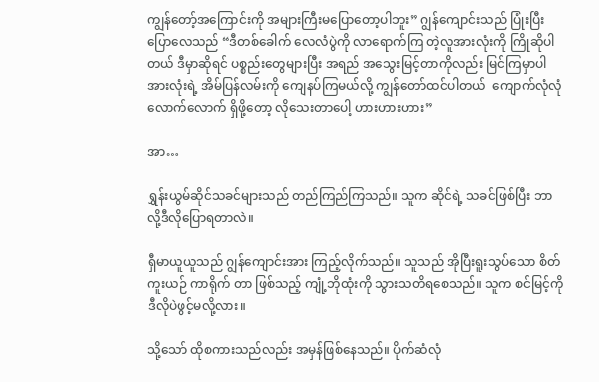ကျွန်တော့်အကြောင်းကို အများကြီးမပြောတော့ပါဘူး” ဂျွန်ကျောင်းသည် ပြုံးပြီးပြောလေသည် “ဒီတစ်ခေါက် လေလံပွဲကို လာရောက်ကြ တဲ့လူအားလုံးကို ကြိုဆိုပါတယ် ဒီမှာဆိုရင် ပစ္စည်းတွေများပြီး အရည် အသွေးမြင့်တာကိုလည်း မြင်ကြမှာပါ အားလုံးရဲ့ အိမ်ပြန်လမ်းကို ကျေနပ်ကြမယ်လို့ ကျွန်တော်ထင်ပါတယ်  ကျောက်လုံလုံလောက်လောက် ရှိဖို့တော့ လိုသေးတာပေါ့ ဟားဟားဟား”

အာ…

ရွှန်းယွမ်ဆိုင်သခင်များသည် တည်ကြည်ကြသည်။ သူက ဆိုင်ရဲ့ သခင်ဖြစ်ပြီး ဘာလို့ဒီလိုပြောရတာလဲ။

ရှီမာယူယူသည် ဂျွန်ကျောင်းအား ကြည့်လိုက်သည်။ သူသည် အိုပြီးရူးသွပ်သော စိတ်ကူးယဉ် ကာရိုက် တာ ဖြစ်သည့် ကျုံ့ဘိုထုံးကို သွားသတိရစေသည်။ သူက စင်မြင့်ကို ဒီလိုပဲဖွင့်မလို့လား။

သို့သော် ထိုစကားသည်လည်း အမှန်ဖြစ်နေသည်။ ပိုက်ဆံလုံ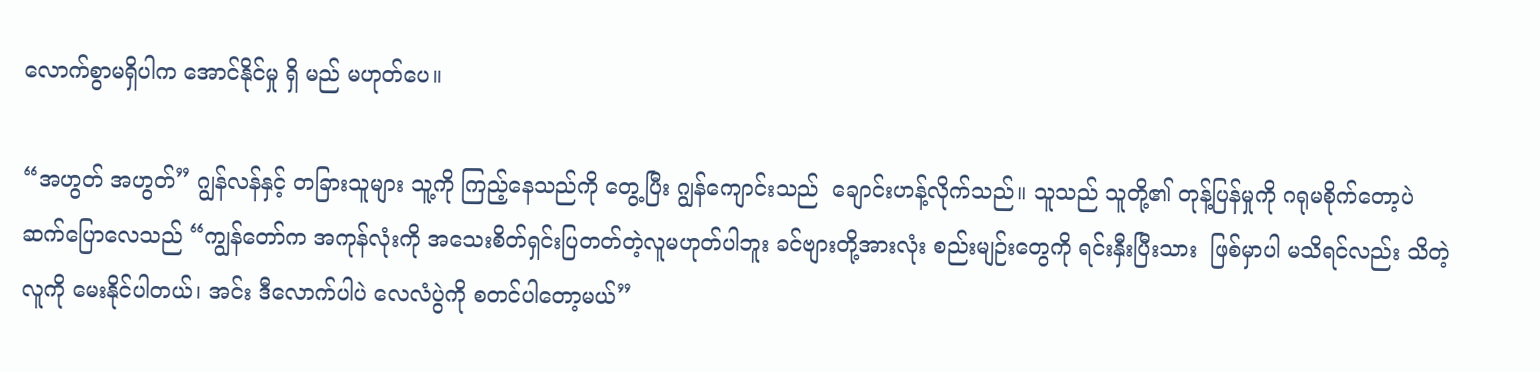လောက်စွာမရှိပါက အောင်နိုင်မှု ရှိ မည် မဟုတ်ပေ။

“အဟွတ် အဟွတ်” ဂျွန်လန်နှင့် တခြားသူများ သူ့ကို ကြည့်နေသည်ကို တွေ့ပြီး ဂျွန်ကျောင်းသည်  ချောင်းဟန့်လိုက်သည်။ သူသည် သူတို့၏ တုန့်ပြန်မှုကို ဂရုမစိုက်တော့ပဲ ဆက်ပြောလေသည် “ကျွန်တော်က အကုန်လုံးကို အသေးစိတ်ရှင်းပြတတ်တဲ့လူမဟုတ်ပါဘူး ခင်ဗျားတို့အားလုံး စည်းမျဉ်းတွေကို ရင်းနှီးပြီးသား  ဖြစ်မှာပါ မသိရင်လည်း သိတဲ့လူကို မေးနိုင်ပါတယ်၊ အင်း ဒီလောက်ပါပဲ လေလံပွဲကို စတင်ပါတော့မယ်”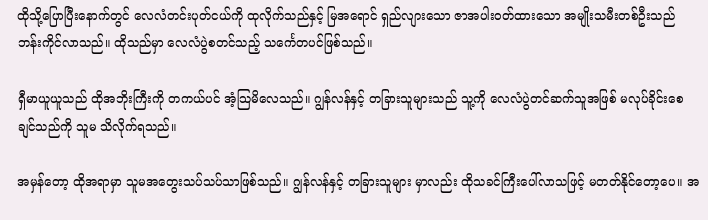ထိုသို့ပြောပြီးနောက်တွင် လေလံတင်းပုတ်ငယ်ကို ထုလိုက်သည်နှင့် မြအရောင် ရှည်လျားသော ဇာအပါးဝတ်ထားသော အမျိုးသမီးတစ်ဦးသည် ဘန်းကိုင်လာသည်။ ထိုသည်မှာ လေလံပွဲစတင်သည့် သင်္ကေတပင်ဖြစ်သည်။

ရှီမာယူယူသည် ထိုအဘိုးကြီးကို တကယ်ပင် အံ့သြမိလေသည်။ ဂျွန်လန်နှင့် တခြားသူများသည် သူ့ကို လေလံပွဲတင်ဆက်သူအဖြစ် မလုပ်ခိုင်းစေချင်သည်ကို သူမ သိလိုက်ရသည်။

အမှန်တော့ ထိုအရာမှာ သူမအတွေးသပ်သပ်သာဖြစ်သည်။ ဂျွန်လန်နှင့် တခြားသူများ မှာလည်း ထိုသခင်ကြီးပေါ်လာသဖြင့် မတတ်နိုင်တော့ပေ။ အ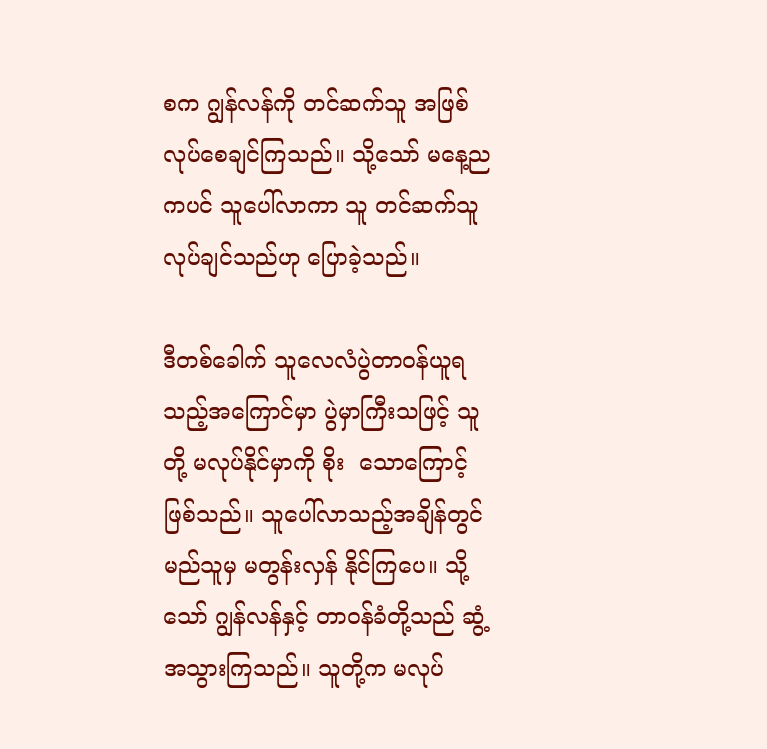စက ဂျွန်လန်ကို တင်ဆက်သူ အဖြစ် လုပ်စေချင်ကြသည်။ သို့သော် မနေ့ညကပင် သူပေါ်လာကာ သူ တင်ဆက်သူ လုပ်ချင်သည်ဟု ပြောခဲ့သည်။

ဒီတစ်ခေါက် သူလေလံပွဲတာဝန်ယူရသည့်အကြောင်မှာ ပွဲမှာကြီးသဖြင့် သူတို့ မလုပ်နိုင်မှာကို စိုး  သောကြောင့်ဖြစ်သည်။ သူပေါ်လာသည့်အချိန်တွင် မည်သူမှ မတွန်းလှန် နိုင်ကြပေ။ သို့သော် ဂျွန်လန်နှင့် တာဝန်ခံတို့သည် ဆွံ့အသွားကြသည်။ သူတို့က မလုပ်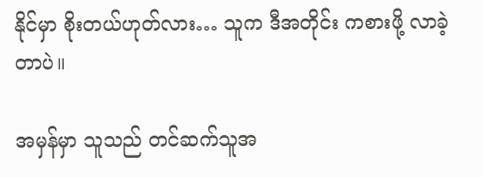နိုင်မှာ စိုးတယ်ဟုတ်လား… သူက ဒီအတိုင်း ကစားဖို့ လာခဲ့တာပဲ။

အမှန်မှာ သူသည် တင်ဆက်သူအ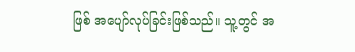ဖြစ် အပျော်လုပ်ခြင်းဖြစ်သည်။ သူ့တွင် အ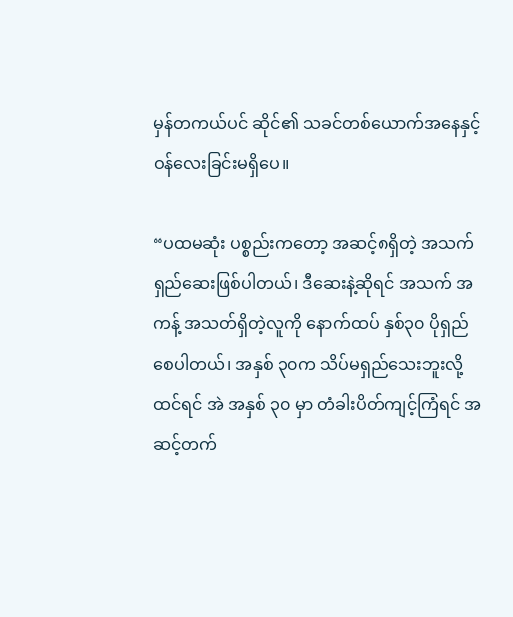မှန်တကယ်ပင် ဆိုင်၏ သခင်တစ်ယောက်အနေနှင့် ဝန်လေးခြင်းမရှိပေ။

“ပထမဆုံး ပစ္စည်းကတော့ အဆင့်၈ရှိတဲ့ အသက်ရှည်ဆေးဖြစ်ပါတယ်၊ ဒီဆေးနဲ့ဆိုရင် အသက် အကန့် အသတ်ရှိတဲ့လူကို နောက်ထပ် နှစ်၃၀ ပိုရှည်စေပါတယ်၊ အနှစ် ၃၀က သိပ်မရှည်သေးဘူးလို့ထင်ရင် အဲ အနှစ် ၃၀ မှာ တံခါးပိတ်ကျင့်ကြံရင် အဆင့်တက်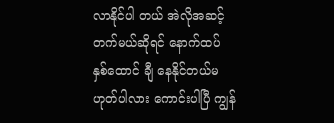လာနိုင်ပါ တယ် အဲလိုအဆင့်တက်မယ်ဆိုရင် နောက်ထပ် နှစ်ထောင် ချီ နေနိုင်တယ်မဟုတ်ပါလား ကောင်းပါပြီ ကျွန်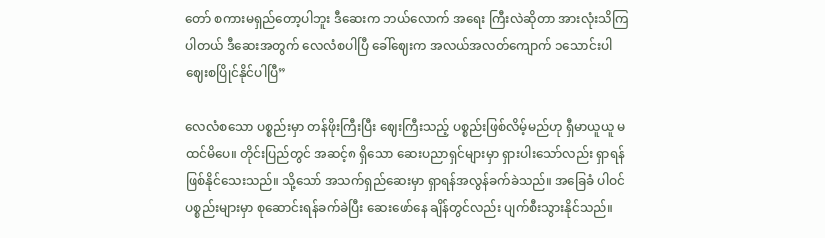တော် စကားမရှည်တော့ပါဘူး ဒီဆေးက ဘယ်လောက် အရေး ကြီးလဲဆိုတာ အားလုံးသိကြပါတယ် ဒီဆေးအတွက် လေလံစပါပြီ ခေါ်ဈေးက အလယ်အလတ်ကျောက် ၁သောင်းပါ ဈေးစပြိုင်နိုင်ပါပြီ”

လေလံစသော ပစ္စည်းမှာ တန်ဖိုးကြီးပြီး ဈေးကြီးသည့် ပစ္စည်းဖြစ်လိမ့်မည်ဟု ရှီမာယူယူ မထင်မိပေ။ တိုင်းပြည်တွင် အဆင့်၈ ရှိသော ဆေးပညာရှင်များမှာ ရှားပါးသော်လည်း ရှာရန်ဖြစ်နိုင်သေးသည်။ သို့သော် အသက်ရှည်ဆေးမှာ ရှာရန်အလွန်ခက်ခဲသည်။ အခြေခံ ပါဝင်ပစ္စည်းများမှာ စုဆောင်းရန်ခက်ခဲပြီး ဆေးဖော်နေ ချိန်တွင်လည်း ပျက်စီးသွားနိုင်သည်။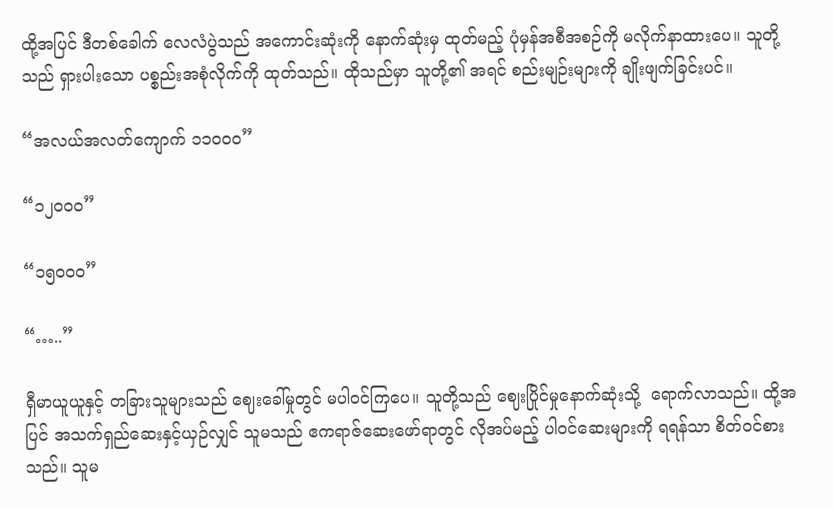ထို့အပြင် ဒီတစ်ခေါက် လေလံပွဲသည် အကောင်းဆုံးကို နောက်ဆုံးမှ ထုတ်မည့် ပုံမှန်အစီအစဉ်ကို မလိုက်နာထားပေ။ သူတို့သည် ရှားပါးသော ပစ္စည်းအစုံလိုက်ကို ထုတ်သည်။ ထိုသည်မှာ သူတို့၏ အရင် စည်းမျဉ်းများကို ချိုးဖျက်ခြင်းပင်။

“အလယ်အလတ်ကျောက် ၁၁၀၀၀”

“၁၂၀၀၀”

“၁၅၀၀၀”

“…..”

ရှီမာယူယူနှင့် တခြားသူများသည် ဈေးခေါ်မှုတွင် မပါဝင်ကြပေ။ သူတို့သည် ဈေးပြိုင်မှုနောက်ဆုံးသို့  ရောက်လာသည်။ ထို့အပြင် အသက်ရှည်ဆေးနှင့်ယှဉ်လျှင် သူမသည် ဧကရာဇ်ဆေးဖော်ရာတွင် လိုအပ်မည့် ပါဝင်ဆေးများကို ရရန်သာ စိတ်ဝင်စားသည်။ သူမ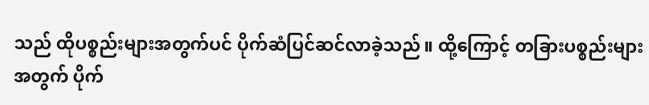သည် ထိုပစ္စည်းများအတွက်ပင် ပိုက်ဆံပြင်ဆင်လာခဲ့သည်။ ထို့ကြောင့် တခြားပစ္စည်းများအတွက် ပိုက်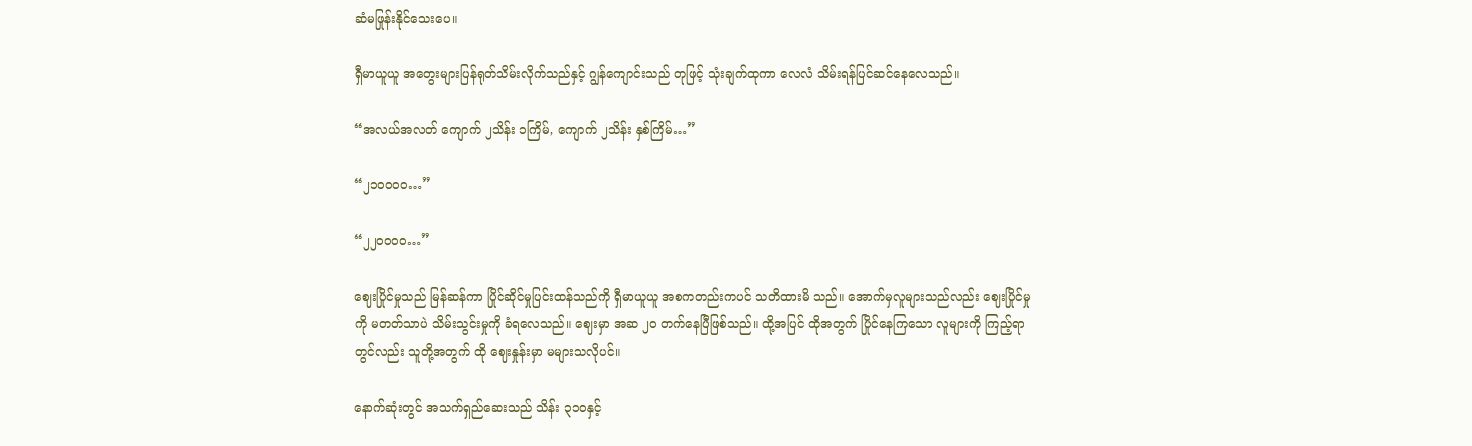ဆံမဖြုန်းနိုင်သေးပေ။

ရှီမာယူယူ အတွေးများပြန်ရုတ်သိမ်းလိုက်သည်နှင့် ဂျွန်ကျောင်းသည် တုဖြင့် သုံးချက်ထုကာ လေလံ သိမ်းရန်ပြင်ဆင်နေလေသည်။

“အလယ်အလတ် ကျောက် ၂သိန်း ၁ကြိမ်, ကျောက် ၂သိန်း နှစ်ကြိမ်…”

“၂၁၀၀၀၀…”

“၂၂၀၀၀၀…”

ဈေးပြိုင်မှုသည် မြန်ဆန်ကာ ပြိုင်ဆိုင်မှုပြင်းထန်သည်ကို ရှီမာယူယူ အစကတည်းကပင် သတိထားမိ သည်။ အောက်မှလူများသည်လည်း ဈေးပြိုင်မှုကို မတတ်သာပဲ သိမ်းသွင်းမှုကို ခံရလေသည်။ ဈေးမှာ အဆ ၂၀ တက်နေပြီဖြစ်သည်။ ထို့အပြင် ထိုအတွက် ပြိုင်နေကြသော လူများကို ကြည့်ရာတွင်လည်း သူတို့အတွက် ထို ဈေးနှုန်းမှာ မများသလိုပင်။

နောက်ဆုံးတွင် အသက်ရှည်ဆေးသည် သိန်း ၃၁၀နှင့်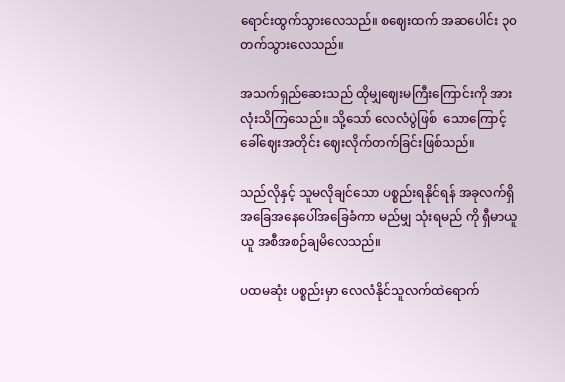ရောင်းထွက်သွားလေသည်။ စဈေးထက် အဆပေါင်း ၃၀တက်သွားလေသည်။

အသက်ရှည်ဆေးသည် ထိုမျှဈေးမကြီးကြောင်းကို အားလုံးသိကြသေည်။ သို့သော် လေလံပွဲဖြစ်  သောကြောင့် ခေါ်ဈေးအတိုင်း ဈေးလိုက်တက်ခြင်းဖြစ်သည်။

သည်လိုနှင့် သူမလိုချင်သော ပစ္စည်းရနိုင်ရန် အခုလက်ရှိအခြေအနေပေါ်အခြေခံကာ မည်မျှ သုံးရမည် ကို ရှီမာယူယူ အစီအစဉ်ချမိလေသည်။

ပထမဆုံး ပစ္စည်းမှာ လေလံနိုင်သူလက်ထဲရောက်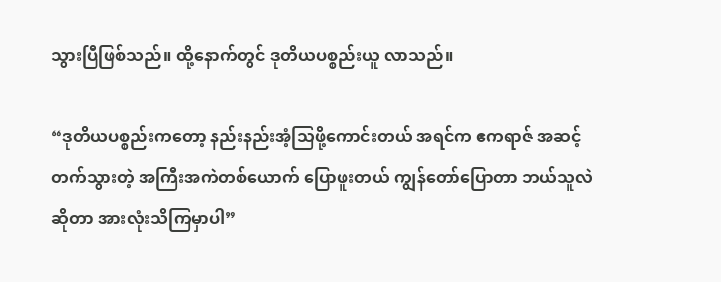သွားပြီဖြစ်သည်။ ထို့နောက်တွင် ဒုတိယပစ္စည်းယူ လာသည်။

“ဒုတိယပစ္စည်းကတော့ နည်းနည်းအံ့သြဖို့ကောင်းတယ် အရင်က ဧကရာဇ် အဆင့်တက်သွားတဲ့ အကြီးအကဲတစ်ယောက် ပြောဖူးတယ် ကျွန်တော်ပြောတာ ဘယ်သူလဲ ဆိုတာ အားလုံးသိကြမှာပါ”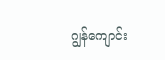ဂျွန်ကျောင်း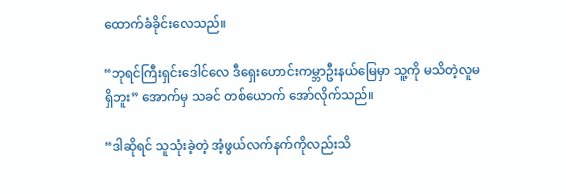ထောက်ခံခိုင်းလေသည်။

“ဘုရင်ကြီးရှင်းဒေါင်လေ ဒီရှေးဟောင်းကမ္ဘာဦးနယ်မြေမှာ သူ့ကို မသိတဲ့လူမရှိဘူး” အောက်မှ သခင် တစ်ယောက် အော်လိုက်သည်။

“ဒါဆိုရင် သူသုံးခဲ့တဲ့ အံ့ဖွယ်လက်နက်ကိုလည်းသိ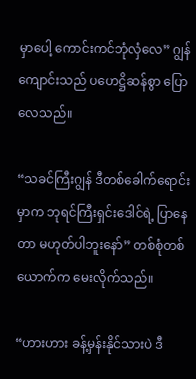မှာပေါ့ ကောင်းကင်ဘုံလှံလေ” ဂျွန်ကျောင်းသည် ပဟေဋ္ဌိဆန်စွာ ပြောလေသည်။

“သခင်ကြီးဂျွန် ဒီတစ်ခေါက်ရောင်းမှာက ဘုရင်ကြီးရှင်းဒေါင်ရဲ့ ပြာနေတာ မဟုတ်ပါဘူးနော်” တစ်စုံတစ်ယောက်က မေးလိုက်သည်။

“ဟားဟား ခန့်မှန်းနိုင်သားပဲ ဒီ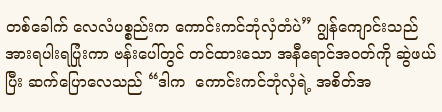တစ်ခေါက် လေလံပစ္စည်းက ကောင်းကင်ဘုံလှံတံပဲ” ဂျွန်ကျောင်းသည် အားရပါးရပြုံးကာ ဗန်းပေါ်တွင် တင်ထားသော အနီရောင်အဝတ်ကို ဆွဲဖယ်ပြီး ဆက်ပြောလေသည် “ဒါက  ကောင်းကင်ဘုံလှံရဲ့ အစိတ်အ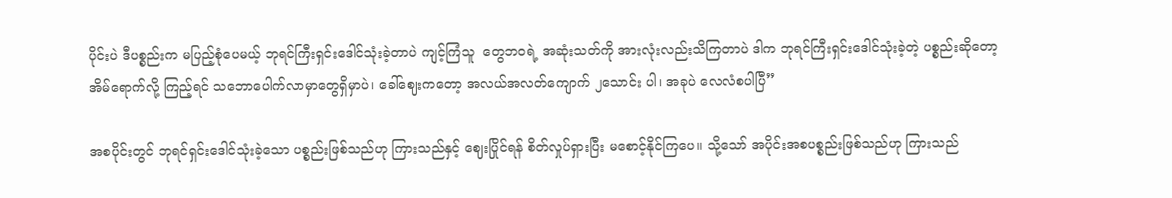ပိုင်းပဲ ဒီပစ္စည်းက မပြည့်စုံပေမယ့် ဘုရင်ကြီးရှင်းဒေါင်သုံးခဲ့တာပဲ ကျင့်ကြံသူ  တွေဘဝရဲ့ အဆုံးသတ်ကို အားလုံးလည်းသိကြတာပဲ ဒါက ဘုရင်ကြီးရှင်းဒေါင်သုံးခဲ့တဲ့ ပစ္စည်းဆိုတော့ အိမ်ရောက်လို့ ကြည့်ရင် သဘောပေါက်လာမှာတွေရှိမှာပဲ၊ ခေါ်ဈေးကတော့ အလယ်အလတ်ကျောက် ၂သောင်း ပါ၊ အခုပဲ လေလံစပါပြီ”

အစပိုင်းတွင် ဘုရင်ရှင်းဒေါင်သုံးခဲ့သော ပစ္စည်းဖြစ်သည်ဟု ကြားသည်နှင့် ဈေးပြိုင်ရန် စိတ်လှုပ်ရှားပြီး မစောင့်နိုင်ကြပေ။ သို့သော် အပိုင်းအစပစ္စည်းဖြစ်သည်ဟု ကြားသည်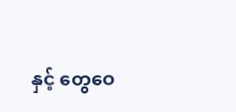နှင့် တွေဝေ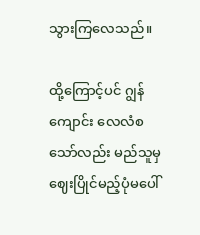သွားကြလေသည်။

ထို့ကြောင့်ပင် ဂျွန်ကျောင်း လေလံစသော်လည်း မည်သူမှ ဈေးပြိုင်မည့်ပုံမပေါ်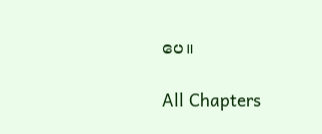ပေ။

All Chapters